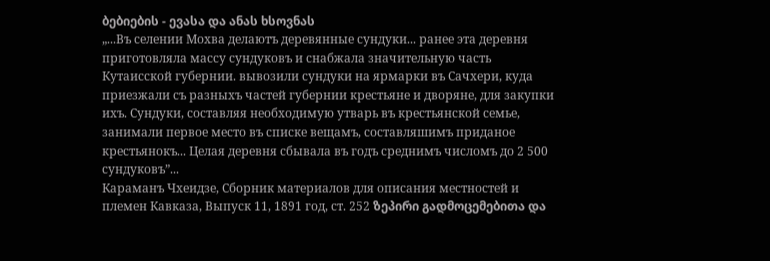ბებიების - ევასა და ანას ხსოვნას
„...Въ селении Мохва делаютъ деревянные сундуки... ранее эта деревня приготовляла массу сундуковъ и снабжала значительную часть Кутаисской губернии. вывозили сундуки на ярмарки въ Сачхери, куда приезжали съ разныхъ частей губернии крестьяне и дворяне, для закупки ихъ. Сундуки, составляя необходимую утварь въ крестьянской семье, занимали первое место въ списке вещамъ, составляшимъ приданое крестьянокъ... Целая деревня сбывала въ годъ среднимъ числомъ до 2 500 сундуковъ”...
Караманъ Чхеидзе, Сборник материалов для описания местностей и племен Кавказа, Выпуск 11, 1891 год, ст. 252 ზეპირი გადმოცემებითა და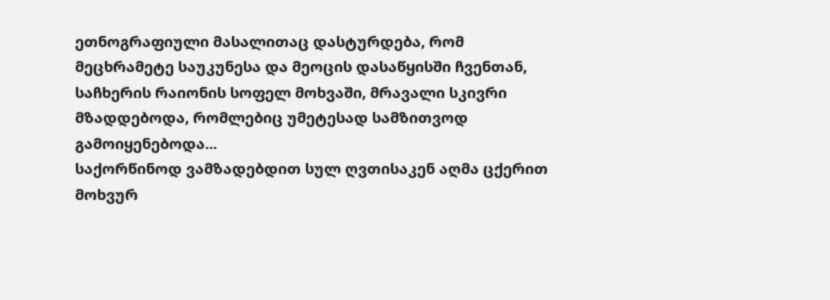ეთნოგრაფიული მასალითაც დასტურდება, რომ მეცხრამეტე საუკუნესა და მეოცის დასაწყისში ჩვენთან, საჩხერის რაიონის სოფელ მოხვაში, მრავალი სკივრი მზადდებოდა, რომლებიც უმეტესად სამზითვოდ გამოიყენებოდა...
საქორწინოდ ვამზადებდით სულ ღვთისაკენ აღმა ცქერით მოხვურ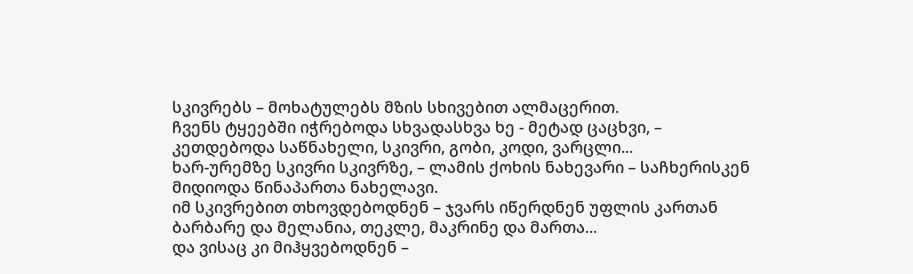სკივრებს – მოხატულებს მზის სხივებით ალმაცერით.
ჩვენს ტყეებში იჭრებოდა სხვადასხვა ხე - მეტად ცაცხვი, – კეთდებოდა საწნახელი, სკივრი, გობი, კოდი, ვარცლი...
ხარ-ურემზე სკივრი სკივრზე, – ლამის ქოხის ნახევარი – საჩხერისკენ მიდიოდა წინაპართა ნახელავი.
იმ სკივრებით თხოვდებოდნენ – ჯვარს იწერდნენ უფლის კართან ბარბარე და მელანია, თეკლე, მაკრინე და მართა...
და ვისაც კი მიჰყვებოდნენ –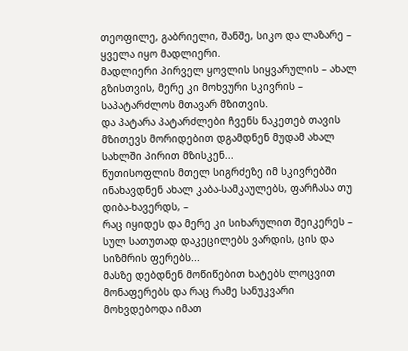თეოფილე, გაბრიელი, შანშე, სიკო და ლაზარე – ყველა იყო მადლიერი.
მადლიერი პირველ ყოვლის სიყვარულის – ახალ გზისთვის, მერე კი მოხვური სკივრის – საპატარძლოს მთავარ მზითვის.
და პატარა პატარძლები ჩვენს ნაკეთებ თავის მზითევს მორიდებით დგამდნენ მუდამ ახალ სახლში პირით მზისკენ...
წუთისოფლის მთელ სიგრძეზე იმ სკივრებში ინახავდნენ ახალ კაბა-სამკაულებს, ფარჩასა თუ დიბა-ხავერდს, –
რაც იყიდეს და მერე კი სიხარულით შეიკერეს – სულ სათუთად დაკეცილებს ვარდის, ცის და სიზმრის ფერებს...
მასზე დებდნენ მოწიწებით ხატებს ლოცვით მონაფერებს და რაც რამე სანუკვარი მოხვდებოდა იმათ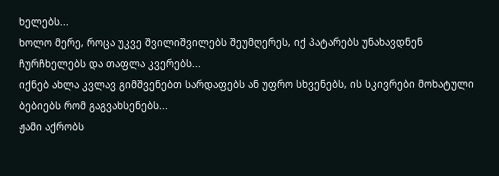ხელებს...
ხოლო მერე, როცა უკვე შვილიშვილებს შეუმღერეს, იქ პატარებს უნახავდნენ ჩურჩხელებს და თაფლა კვერებს...
იქნებ ახლა კვლავ გიმშვენებთ სარდაფებს ან უფრო სხვენებს, ის სკივრები მოხატული ბებიებს რომ გაგვახსენებს...
ჟამი აქრობს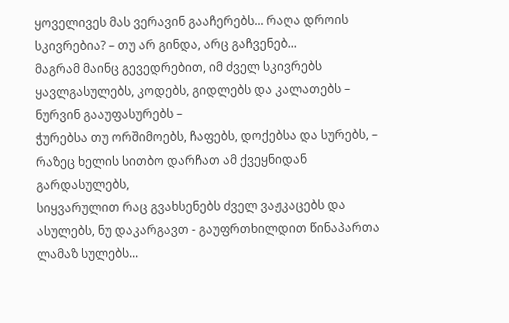ყოველივეს მას ვერავინ გააჩერებს... რაღა დროის სკივრებია? – თუ არ გინდა, არც გაჩვენებ...
მაგრამ მაინც გევედრებით, იმ ძველ სკივრებს ყავლგასულებს, კოდებს, გიდლებს და კალათებს – ნურვინ გააუფასურებს –
ჭურებსა თუ ორშიმოებს, ჩაფებს, დოქებსა და სურებს, – რაზეც ხელის სითბო დარჩათ ამ ქვეყნიდან გარდასულებს,
სიყვარულით რაც გვახსენებს ძველ ვაჟკაცებს და ასულებს, ნუ დაკარგავთ - გაუფრთხილდით წინაპართა ლამაზ სულებს...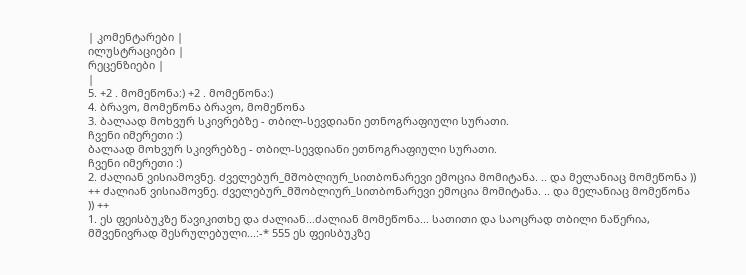| კომენტარები |
ილუსტრაციები |
რეცენზიები |
|
5. +2 . მომეწონა:) +2 . მომეწონა:)
4. ბრავო, მომეწონა ბრავო, მომეწონა
3. ბალაად მოხვურ სკივრებზე - თბილ-სევდიანი ეთნოგრაფიული სურათი.
ჩვენი იმერეთი :)
ბალაად მოხვურ სკივრებზე - თბილ-სევდიანი ეთნოგრაფიული სურათი.
ჩვენი იმერეთი :)
2. ძალიან ვისიამოვნე. ძველებურ_მშობლიურ_სითბონარევი ემოცია მომიტანა. .. და მელანიაც მომეწონა )) ++ ძალიან ვისიამოვნე. ძველებურ_მშობლიურ_სითბონარევი ემოცია მომიტანა. .. და მელანიაც მომეწონა )) ++
1. ეს ფეისბუკზე წავიკითხე და ძალიან...ძალიან მომეწონა... სათითი და საოცრად თბილი ნაწერია, მშვენივრად შესრულებული...:-* 555 ეს ფეისბუკზე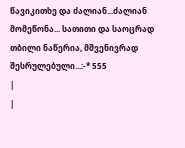წავიკითხე და ძალიან...ძალიან მომეწონა... სათითი და საოცრად თბილი ნაწერია, მშვენივრად შესრულებული...:-* 555
|
|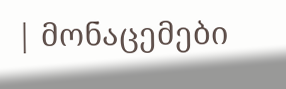| მონაცემები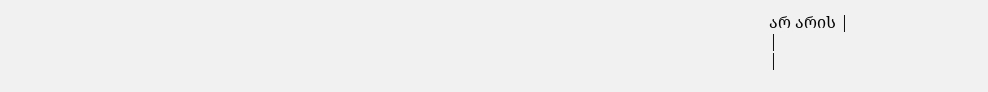არ არის |
|
|